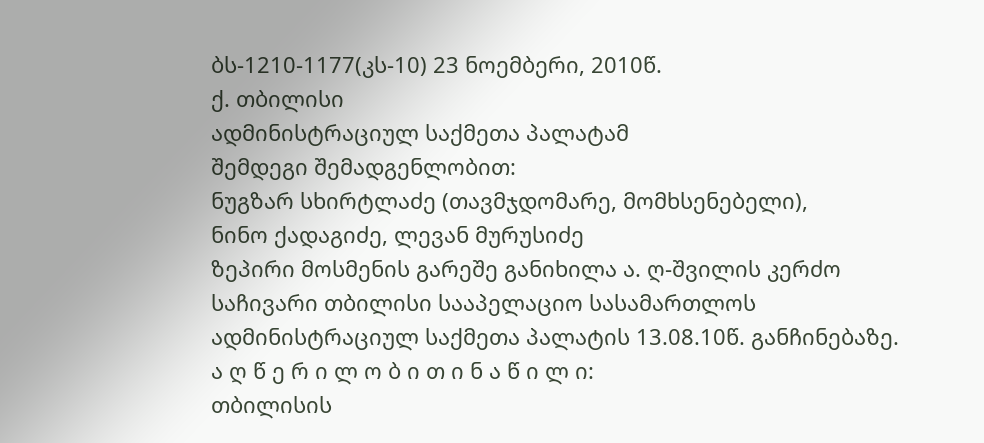ბს-1210-1177(კს-10) 23 ნოემბერი, 2010წ.
ქ. თბილისი
ადმინისტრაციულ საქმეთა პალატამ
შემდეგი შემადგენლობით:
ნუგზარ სხირტლაძე (თავმჯდომარე, მომხსენებელი),
ნინო ქადაგიძე, ლევან მურუსიძე
ზეპირი მოსმენის გარეშე განიხილა ა. ღ-შვილის კერძო საჩივარი თბილისი სააპელაციო სასამართლოს ადმინისტრაციულ საქმეთა პალატის 13.08.10წ. განჩინებაზე.
ა ღ წ ე რ ი ლ ო ბ ი თ ი ნ ა წ ი ლ ი:
თბილისის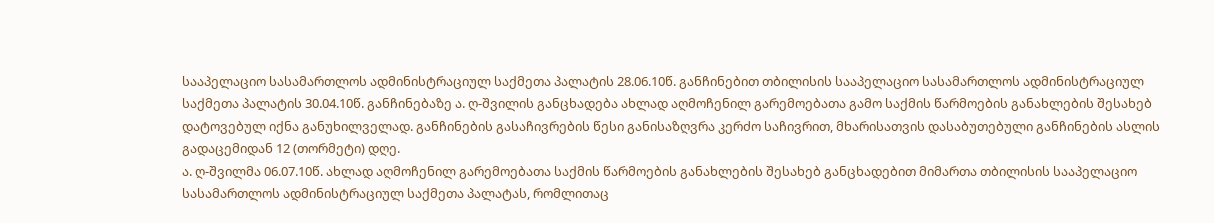სააპელაციო სასამართლოს ადმინისტრაციულ საქმეთა პალატის 28.06.10წ. განჩინებით თბილისის სააპელაციო სასამართლოს ადმინისტრაციულ საქმეთა პალატის 30.04.10წ. განჩინებაზე ა. ღ-შვილის განცხადება ახლად აღმოჩენილ გარემოებათა გამო საქმის წარმოების განახლების შესახებ დატოვებულ იქნა განუხილველად. განჩინების გასაჩივრების წესი განისაზღვრა კერძო საჩივრით, მხარისათვის დასაბუთებული განჩინების ასლის გადაცემიდან 12 (თორმეტი) დღე.
ა. ღ-შვილმა 06.07.10წ. ახლად აღმოჩენილ გარემოებათა საქმის წარმოების განახლების შესახებ განცხადებით მიმართა თბილისის სააპელაციო სასამართლოს ადმინისტრაციულ საქმეთა პალატას, რომლითაც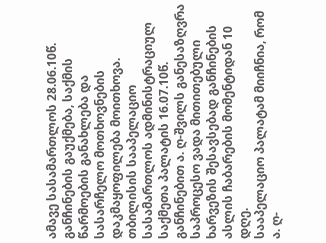ამავე სასამართლოს 28.06.10წ. განჩინების გაუქმება, საქმის წარმოების განახლება და სასარჩელო მოთხოვნების დაკმაყოფილება მოითხოვა.
თბილისის სააპელაციო სასამართლოს ადმინისტრაციულ საქმეთა პალატის 16.07.10წ. განჩინებით ა. ღ-შვილს განესაზღვრა საპროცესო ვადა მითითებული ხარვეზის შესავსებად განჩინების ასლის ჩაბარების მომენტიდან 10 დღე.
სააპელაციო პალატამ მიიჩნია, რომ ა. ღ-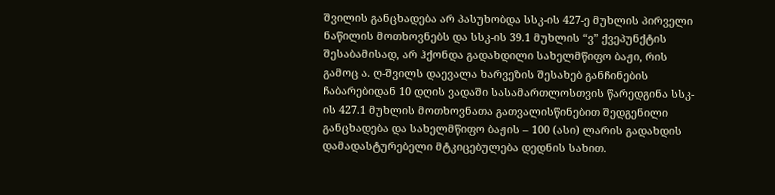შვილის განცხადება არ პასუხობდა სსკ-ის 427-ე მუხლის პირველი ნაწილის მოთხოვნებს და სსკ-ის 39.1 მუხლის “ვ” ქვეპუნქტის შესაბამისად, არ ჰქონდა გადახდილი სახელმწიფო ბაჟი, რის გამოც ა. ღ-შვილს დაევალა ხარვეზის შესახებ განჩინების ჩაბარებიდან 10 დღის ვადაში სასამართლოსთვის წარედგინა სსკ-ის 427.1 მუხლის მოთხოვნათა გათვალისწინებით შედგენილი განცხადება და სახელმწიფო ბაჟის – 100 (ასი) ლარის გადახდის დამადასტურებელი მტკიცებულება დედნის სახით.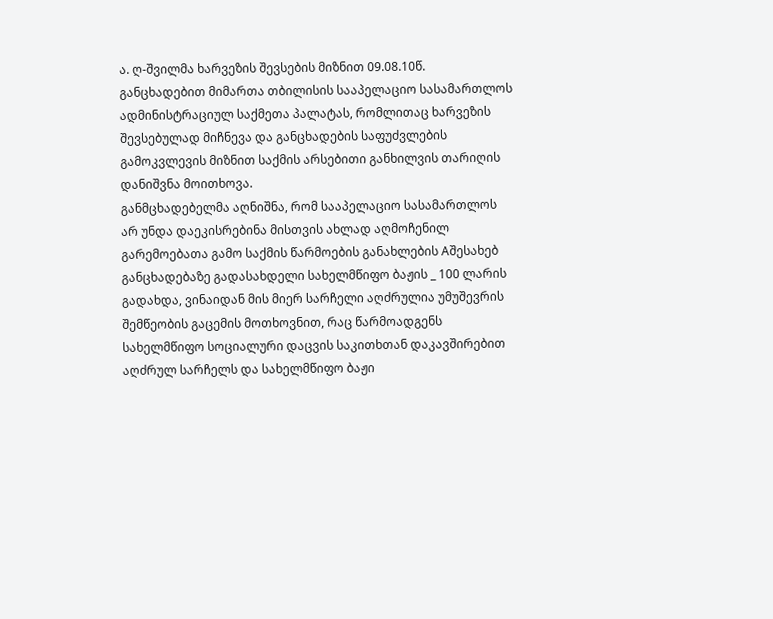ა. ღ-შვილმა ხარვეზის შევსების მიზნით 09.08.10წ. განცხადებით მიმართა თბილისის სააპელაციო სასამართლოს ადმინისტრაციულ საქმეთა პალატას, რომლითაც ხარვეზის შევსებულად მიჩნევა და განცხადების საფუძვლების გამოკვლევის მიზნით საქმის არსებითი განხილვის თარიღის დანიშვნა მოითხოვა.
განმცხადებელმა აღნიშნა, რომ სააპელაციო სასამართლოს არ უნდა დაეკისრებინა მისთვის ახლად აღმოჩენილ გარემოებათა გამო საქმის წარმოების განახლების Aშესახებ განცხადებაზე გადასახდელი სახელმწიფო ბაჟის _ 100 ლარის გადახდა, ვინაიდან მის მიერ სარჩელი აღძრულია უმუშევრის შემწეობის გაცემის მოთხოვნით, რაც წარმოადგენს სახელმწიფო სოციალური დაცვის საკითხთან დაკავშირებით აღძრულ სარჩელს და სახელმწიფო ბაჟი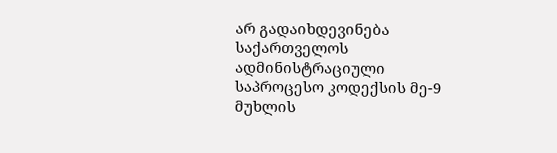არ გადაიხდევინება საქართველოს ადმინისტრაციული საპროცესო კოდექსის მე-9 მუხლის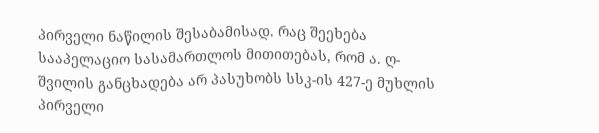პირველი ნაწილის შესაბამისად. რაც შეეხება სააპელაციო სასამართლოს მითითებას, რომ ა. ღ-შვილის განცხადება არ პასუხობს სსკ-ის 427-ე მუხლის პირველი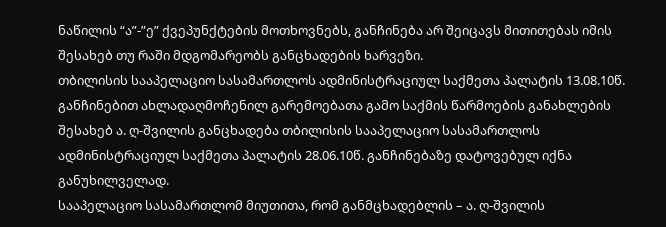ნაწილის “ა”-”ე” ქვეპუნქტების მოთხოვნებს, განჩინება არ შეიცავს მითითებას იმის შესახებ თუ რაში მდგომარეობს განცხადების ხარვეზი.
თბილისის სააპელაციო სასამართლოს ადმინისტრაციულ საქმეთა პალატის 13.08.10წ. განჩინებით ახლადაღმოჩენილ გარემოებათა გამო საქმის წარმოების განახლების შესახებ ა. ღ-შვილის განცხადება თბილისის სააპელაციო სასამართლოს ადმინისტრაციულ საქმეთა პალატის 28.06.10წ. განჩინებაზე დატოვებულ იქნა განუხილველად.
სააპელაციო სასამართლომ მიუთითა, რომ განმცხადებლის – ა. ღ-შვილის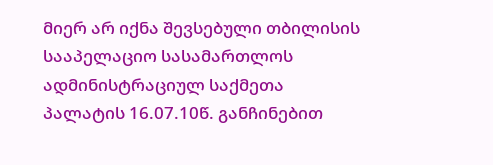მიერ არ იქნა შევსებული თბილისის სააპელაციო სასამართლოს ადმინისტრაციულ საქმეთა პალატის 16.07.10წ. განჩინებით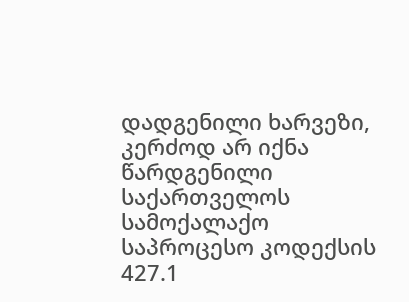დადგენილი ხარვეზი, კერძოდ არ იქნა წარდგენილი საქართველოს სამოქალაქო საპროცესო კოდექსის 427.1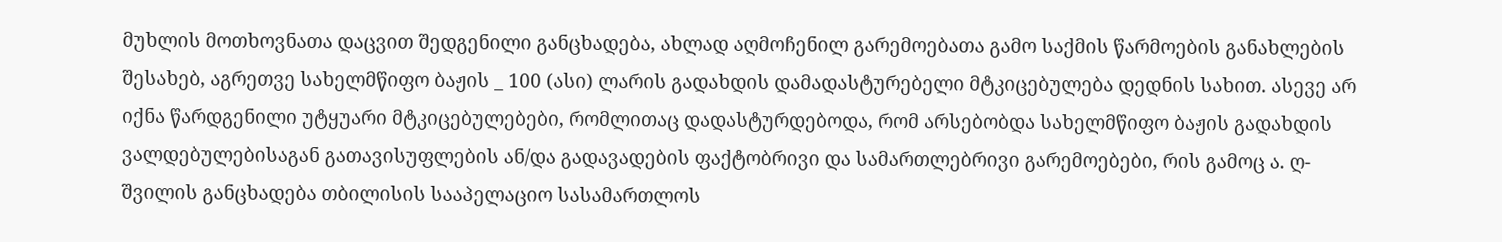მუხლის მოთხოვნათა დაცვით შედგენილი განცხადება, ახლად აღმოჩენილ გარემოებათა გამო საქმის წარმოების განახლების შესახებ, აგრეთვე სახელმწიფო ბაჟის _ 100 (ასი) ლარის გადახდის დამადასტურებელი მტკიცებულება დედნის სახით. ასევე არ იქნა წარდგენილი უტყუარი მტკიცებულებები, რომლითაც დადასტურდებოდა, რომ არსებობდა სახელმწიფო ბაჟის გადახდის ვალდებულებისაგან გათავისუფლების ან/და გადავადების ფაქტობრივი და სამართლებრივი გარემოებები, რის გამოც ა. ღ-შვილის განცხადება თბილისის სააპელაციო სასამართლოს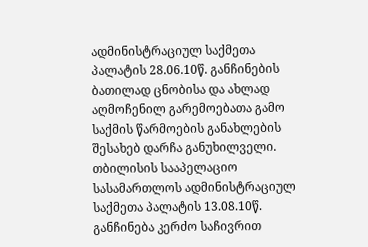ადმინისტრაციულ საქმეთა პალატის 28.06.10წ. განჩინების ბათილად ცნობისა და ახლად აღმოჩენილ გარემოებათა გამო საქმის წარმოების განახლების შესახებ დარჩა განუხილველი.
თბილისის სააპელაციო სასამართლოს ადმინისტრაციულ საქმეთა პალატის 13.08.10წ. განჩინება კერძო საჩივრით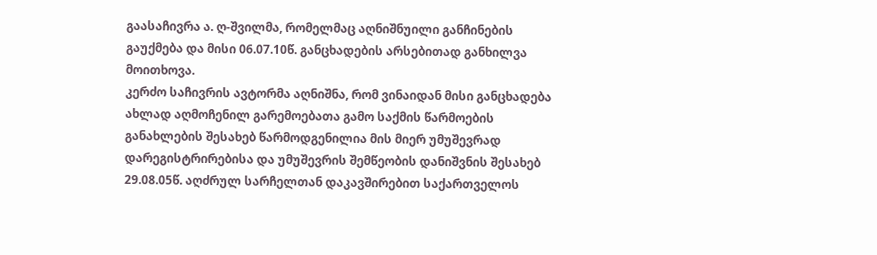გაასაჩივრა ა. ღ-შვილმა, რომელმაც აღნიშნუილი განჩინების გაუქმება და მისი 06.07.10წ. განცხადების არსებითად განხილვა მოითხოვა.
კერძო საჩივრის ავტორმა აღნიშნა, რომ ვინაიდან მისი განცხადება ახლად აღმოჩენილ გარემოებათა გამო საქმის წარმოების განახლების შესახებ წარმოდგენილია მის მიერ უმუშევრად დარეგისტრირებისა და უმუშევრის შემწეობის დანიშვნის შესახებ 29.08.05წ. აღძრულ სარჩელთან დაკავშირებით საქართველოს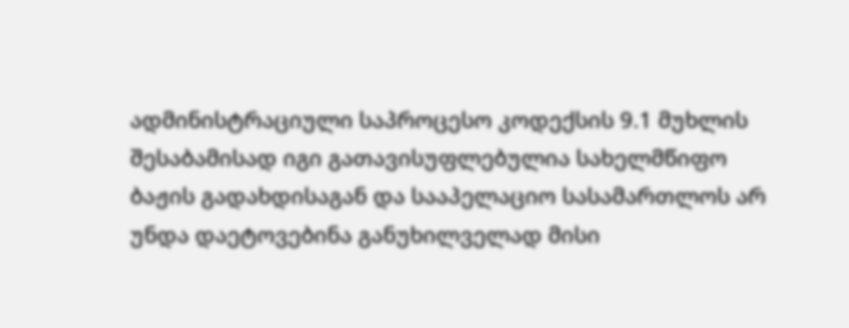ადმინისტრაციული საპროცესო კოდექსის 9.1 მუხლის შესაბამისად იგი გათავისუფლებულია სახელმწიფო ბაჟის გადახდისაგან და სააპელაციო სასამართლოს არ უნდა დაეტოვებინა განუხილველად მისი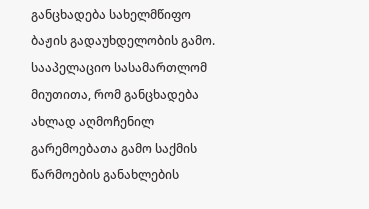განცხადება სახელმწიფო ბაჟის გადაუხდელობის გამო. სააპელაციო სასამართლომ მიუთითა, რომ განცხადება ახლად აღმოჩენილ გარემოებათა გამო საქმის წარმოების განახლების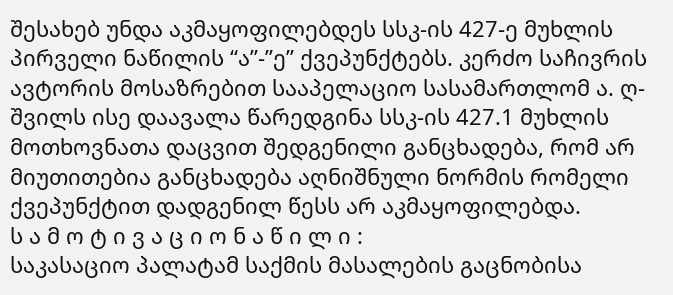შესახებ უნდა აკმაყოფილებდეს სსკ-ის 427-ე მუხლის პირველი ნაწილის “ა”-”ე” ქვეპუნქტებს. კერძო საჩივრის ავტორის მოსაზრებით სააპელაციო სასამართლომ ა. ღ-შვილს ისე დაავალა წარედგინა სსკ-ის 427.1 მუხლის მოთხოვნათა დაცვით შედგენილი განცხადება, რომ არ მიუთითებია განცხადება აღნიშნული ნორმის რომელი ქვეპუნქტით დადგენილ წესს არ აკმაყოფილებდა.
ს ა მ ო ტ ი ვ ა ც ი ო ნ ა წ ი ლ ი :
საკასაციო პალატამ საქმის მასალების გაცნობისა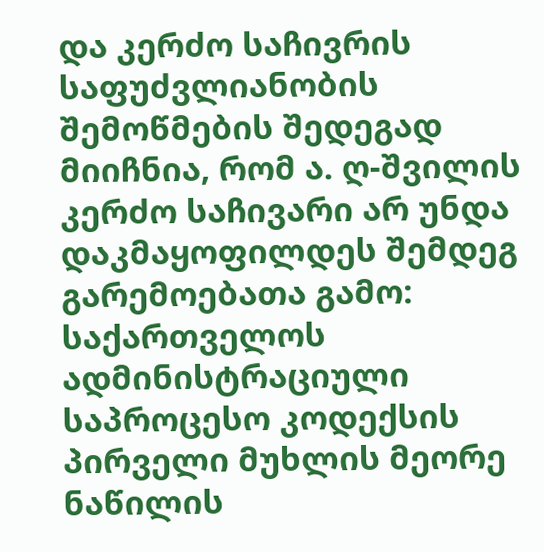და კერძო საჩივრის საფუძვლიანობის შემოწმების შედეგად მიიჩნია, რომ ა. ღ-შვილის კერძო საჩივარი არ უნდა დაკმაყოფილდეს შემდეგ გარემოებათა გამო:
საქართველოს ადმინისტრაციული საპროცესო კოდექსის პირველი მუხლის მეორე ნაწილის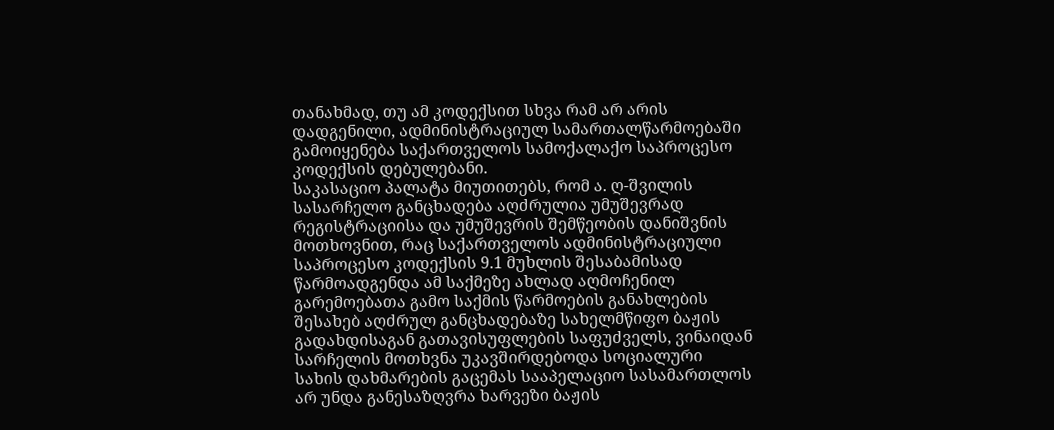თანახმად, თუ ამ კოდექსით სხვა რამ არ არის დადგენილი, ადმინისტრაციულ სამართალწარმოებაში გამოიყენება საქართველოს სამოქალაქო საპროცესო კოდექსის დებულებანი.
საკასაციო პალატა მიუთითებს, რომ ა. ღ-შვილის სასარჩელო განცხადება აღძრულია უმუშევრად რეგისტრაციისა და უმუშევრის შემწეობის დანიშვნის მოთხოვნით, რაც საქართველოს ადმინისტრაციული საპროცესო კოდექსის 9.1 მუხლის შესაბამისად წარმოადგენდა ამ საქმეზე ახლად აღმოჩენილ გარემოებათა გამო საქმის წარმოების განახლების შესახებ აღძრულ განცხადებაზე სახელმწიფო ბაჟის გადახდისაგან გათავისუფლების საფუძველს, ვინაიდან სარჩელის მოთხვნა უკავშირდებოდა სოციალური სახის დახმარების გაცემას სააპელაციო სასამართლოს არ უნდა განესაზღვრა ხარვეზი ბაჟის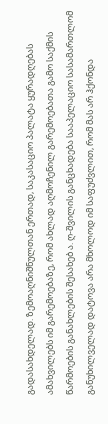გადასახდელად. ზემოაღნიშნულთან ერთად, საკასაციო პალატა ყურადღებას ამახვილებს იმ გარემოებაზე, რომ ახლად აღმოჩენილ გარემოებათა გამო საქმის წარმოების განახლების შესახებ ა. ღ-შვილის განცხადება სააპელაციო სასამართლომ განუხილველად დატოვა არა მხოლოდ იმ საფუძვლით, რომ მას არ ჰქონდა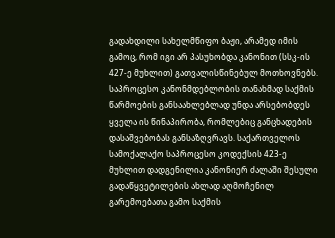გადახდილი სახელმწიფო ბაჟი, არამედ იმის გამოც, რომ იგი არ პასუხობდა კანონით (სსკ-ის 427-ე მუხლით) გათვალისწინებულ მოთხოვნებს. საპროცესო კანონმდებლობის თანახმად საქმის წარმოების განსაახლებლად უნდა არსებობდეს ყველა ის წინაპირობა, რომლებიც განცხადების დასაშვებობას განსაზღვრავს. საქართველოს სამოქალაქო საპროცესო კოდექსის 423-ე მუხლით დადგენილია კანონიერ ძალაში შესული გადაწყვეტილების ახლად აღმოჩენილ გარემოებათა გამო საქმის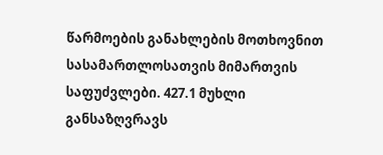წარმოების განახლების მოთხოვნით სასამართლოსათვის მიმართვის საფუძვლები. 427.1 მუხლი განსაზღვრავს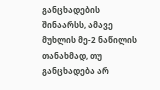განცხადების შინაარსს, ამავე მუხლის მე-2 ნაწილის თანახმად, თუ განცხადება არ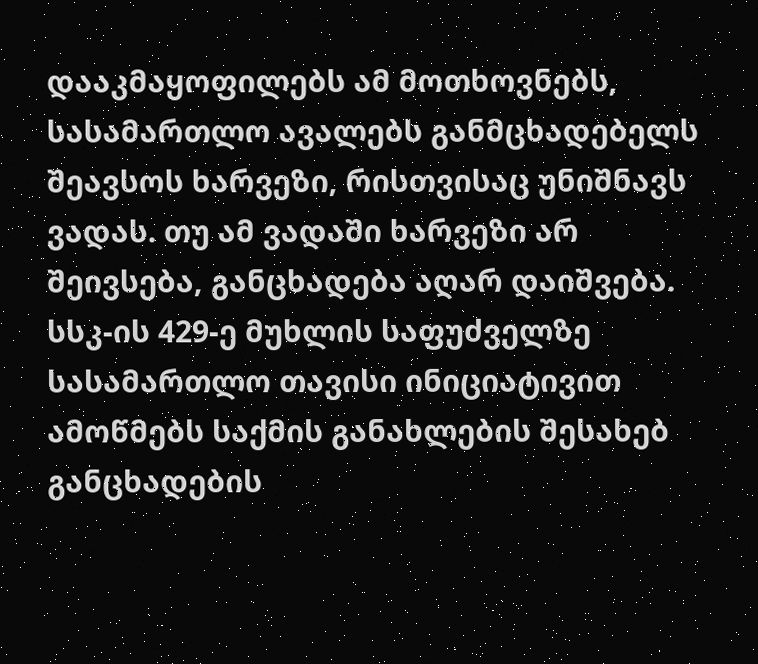დააკმაყოფილებს ამ მოთხოვნებს, სასამართლო ავალებს განმცხადებელს შეავსოს ხარვეზი, რისთვისაც უნიშნავს ვადას. თუ ამ ვადაში ხარვეზი არ შეივსება, განცხადება აღარ დაიშვება. სსკ-ის 429-ე მუხლის საფუძველზე სასამართლო თავისი ინიციატივით ამოწმებს საქმის განახლების შესახებ განცხადების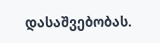დასაშვებობას.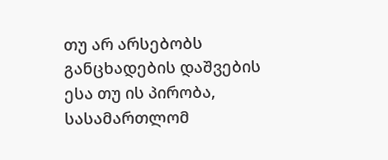თუ არ არსებობს განცხადების დაშვების ესა თუ ის პირობა, სასამართლომ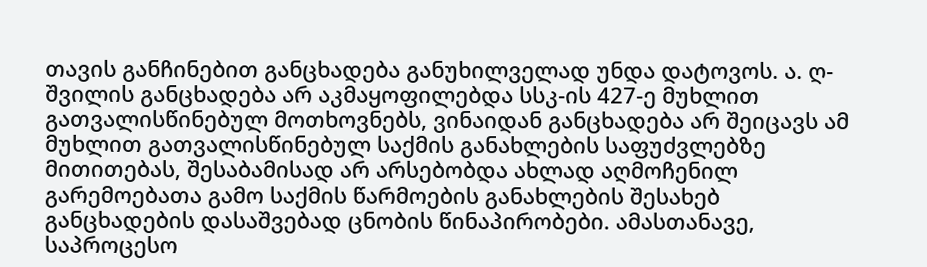თავის განჩინებით განცხადება განუხილველად უნდა დატოვოს. ა. ღ-შვილის განცხადება არ აკმაყოფილებდა სსკ-ის 427-ე მუხლით გათვალისწინებულ მოთხოვნებს, ვინაიდან განცხადება არ შეიცავს ამ მუხლით გათვალისწინებულ საქმის განახლების საფუძვლებზე მითითებას, შესაბამისად არ არსებობდა ახლად აღმოჩენილ გარემოებათა გამო საქმის წარმოების განახლების შესახებ განცხადების დასაშვებად ცნობის წინაპირობები. ამასთანავე, საპროცესო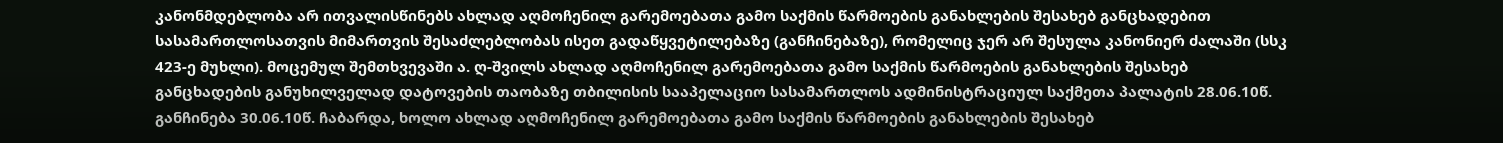კანონმდებლობა არ ითვალისწინებს ახლად აღმოჩენილ გარემოებათა გამო საქმის წარმოების განახლების შესახებ განცხადებით სასამართლოსათვის მიმართვის შესაძლებლობას ისეთ გადაწყვეტილებაზე (განჩინებაზე), რომელიც ჯერ არ შესულა კანონიერ ძალაში (სსკ 423-ე მუხლი). მოცემულ შემთხვევაში ა. ღ-შვილს ახლად აღმოჩენილ გარემოებათა გამო საქმის წარმოების განახლების შესახებ განცხადების განუხილველად დატოვების თაობაზე თბილისის სააპელაციო სასამართლოს ადმინისტრაციულ საქმეთა პალატის 28.06.10წ. განჩინება 30.06.10წ. ჩაბარდა, ხოლო ახლად აღმოჩენილ გარემოებათა გამო საქმის წარმოების განახლების შესახებ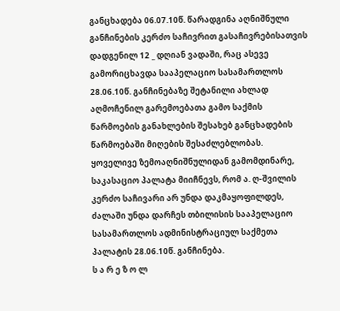განცხადება 06.07.10წ. წარადგინა აღნიშნული განჩინების კერძო საჩივრით გასაჩივრებისათვის დადგენილ 12 _ დღიან ვადაში, რაც ასევე გამორიცხავდა სააპელაციო სასამართლოს 28.06.10წ. განჩინებაზე შეტანილი ახლად აღმოჩენილ გარემოებათა გამო საქმის წარმოების განახლების შესახებ განცხადების წარმოებაში მიღების შესაძლებლობას.
ყოველივე ზემოაღნიშნულიდან გამომდინარე, საკასაციო პალატა მიიჩნევს, რომ ა. ღ-შვილის კერძო საჩივარი არ უნდა დაკმაყოფილდეს, ძალაში უნდა დარჩეს თბილისის სააპელაციო სასამართლოს ადმინისტრაციულ საქმეთა პალატის 28.06.10წ. განჩინება.
ს ა რ ე ზ ო ლ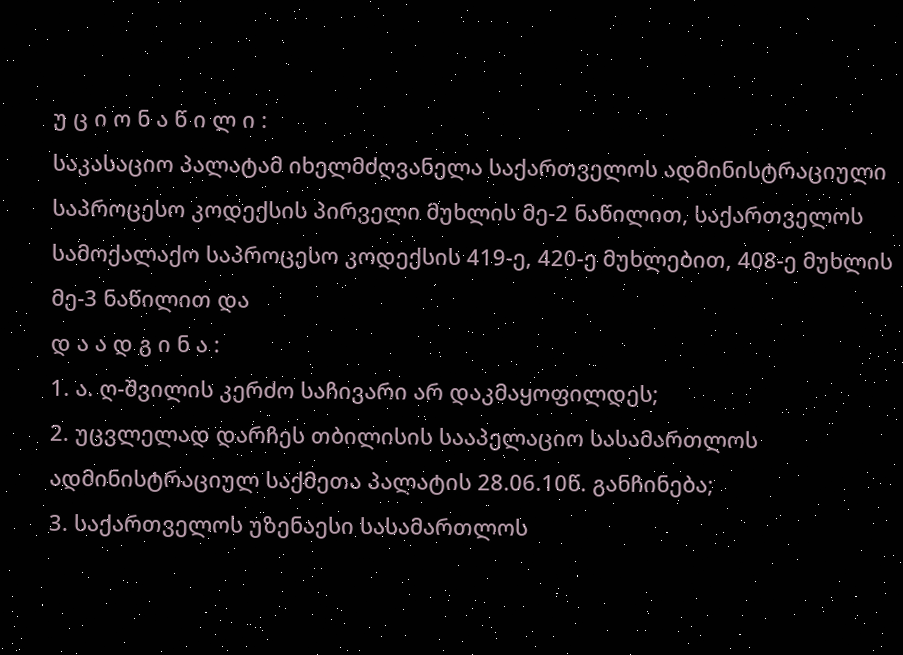უ ც ი ო ნ ა წ ი ლ ი :
საკასაციო პალატამ იხელმძღვანელა საქართველოს ადმინისტრაციული საპროცესო კოდექსის პირველი მუხლის მე-2 ნაწილით, საქართველოს სამოქალაქო საპროცესო კოდექსის 419-ე, 420-ე მუხლებით, 408-ე მუხლის მე-3 ნაწილით და
დ ა ა დ გ ი ნ ა :
1. ა. ღ-შვილის კერძო საჩივარი არ დაკმაყოფილდეს;
2. უცვლელად დარჩეს თბილისის სააპელაციო სასამართლოს ადმინისტრაციულ საქმეთა პალატის 28.06.10წ. განჩინება;
3. საქართველოს უზენაესი სასამართლოს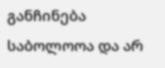განჩინება საბოლოოა და არ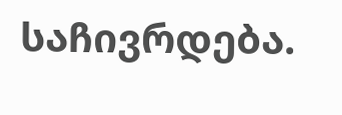საჩივრდება.